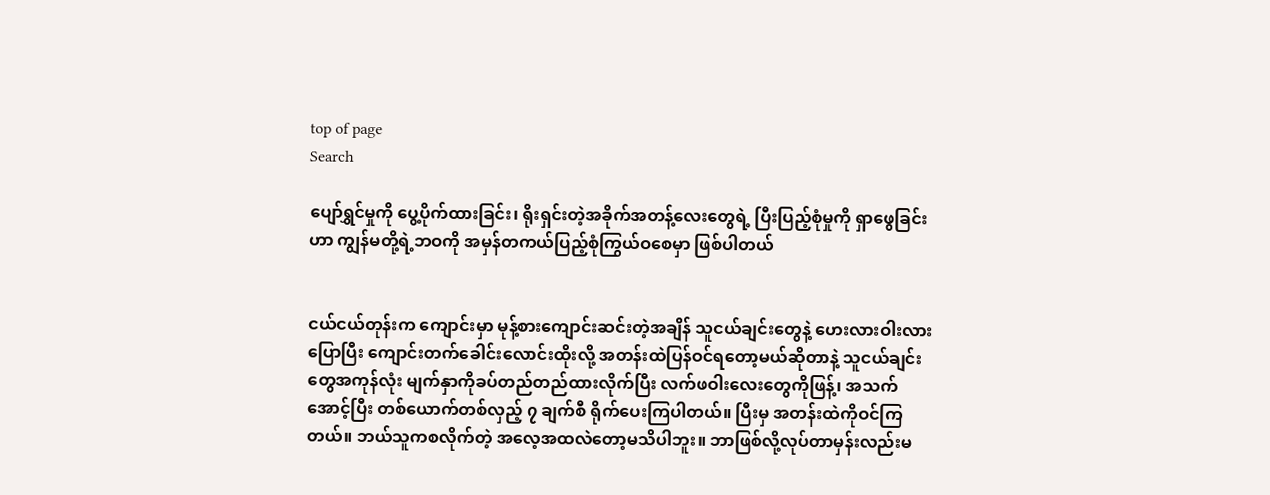top of page
Search

ပျော်ရွှင်မှုကို ပွေ့ပိုက်ထားခြင်း၊ ရိုးရှင်းတဲ့အခိုက်အတန့်လေးတွေရဲ့ ပြီးပြည့်စုံမှုကို ရှာဖွေခြင်းဟာ ကျွန်မတို့ရဲ့ဘဝကို အမှန်တကယ်ပြည့်စုံကြွယ်ဝစေမှာ ဖြစ်ပါတယ်


ငယ်ငယ်တုန်းက ကျောင်းမှာ မုန့်စားကျောင်းဆင်းတဲ့အချိန် သူငယ်ချင်းတွေနဲ့ ဟေးလားဝါးလားပြောပြီး ကျောင်းတက်ခေါင်းလောင်းထိုးလို့ အတန်းထဲပြန်ဝင်ရတော့မယ်ဆိုတာနဲ့ သူငယ်ချင်းတွေအကုန်လုံး မျက်နှာကိုခပ်တည်တည်ထားလိုက်ပြီး လက်ဖဝါးလေးတွေကိုဖြန့်၊ အသက်အောင့်ပြီး တစ်ယောက်တစ်လှည့် ၇ ချက်စီ ရိုက်ပေးကြပါတယ်။ ပြီးမှ အတန်းထဲကိုဝင်ကြတယ်။ ဘယ်သူကစလိုက်တဲ့ အလေ့အထလဲတော့မသိပါဘူး။ ဘာဖြစ်လို့လုပ်တာမှန်းလည်းမ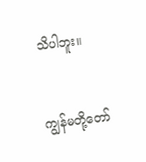သိပါဘူး။


ကျွန်မတို့တော်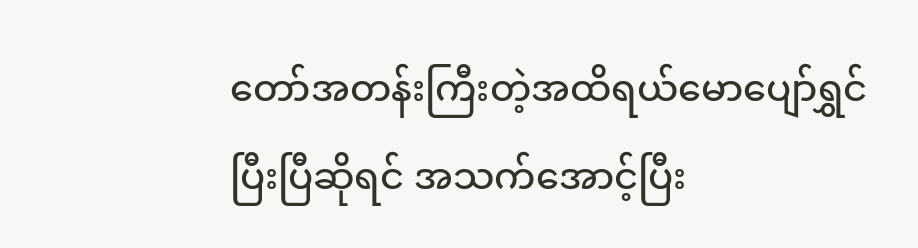တော်အတန်းကြီးတဲ့အထိရယ်မောပျော်ရွှင်ပြီးပြီဆိုရင် အသက်အောင့်ပြီး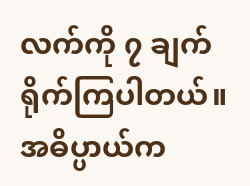လက်ကို ၇ ချက်ရိုက်ကြပါတယ်။ အဓိပ္ပာယ်က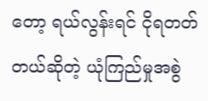တော့ ရယ်လွန်းရင် ငိုရတတ်တယ်ဆိုတဲ့ ယုံကြည်မှုအစွဲ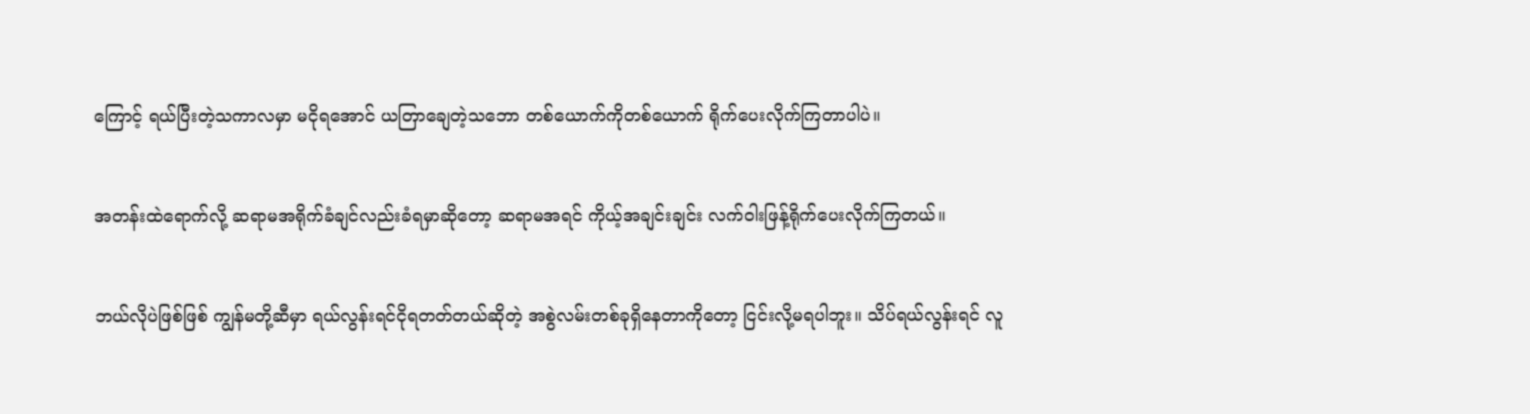ကြောင့် ရယ်ပြီးတဲ့သကာလမှာ မငိုရအောင် ယတြာချေတဲ့သဘော တစ်ယောက်ကိုတစ်ယောက် ရိုက်ပေးလိုက်ကြတာပါပဲ။


အတန်းထဲရောက်လို့ ဆရာမအရိုက်ခံချင်လည်းခံရမှာဆိုတော့ ဆရာမအရင် ကိုယ့်အချင်းချင်း လက်ဝါးဖြန့်ရိုက်ပေးလိုက်ကြတယ်။


ဘယ်လိုပဲဖြစ်ဖြစ် ကျွန်မတို့ဆီမှာ ရယ်လွန်းရင်ငိုရတတ်တယ်ဆိုတဲ့ အစွဲလမ်းတစ်ခုရှိနေတာကိုတော့ ငြင်းလို့မရပါဘူး။ သိပ်ရယ်လွန်းရင် လူ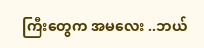ကြီးတွေက အမလေး ..ဘယ်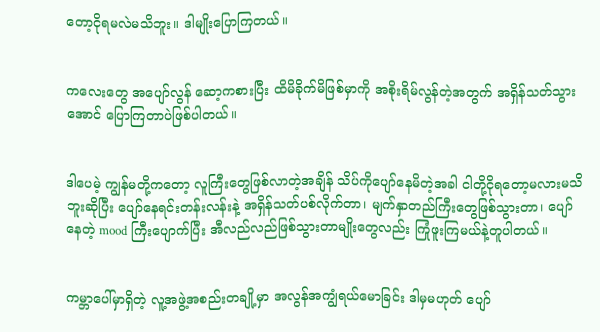တော့ငိုရမလဲမသိဘူး။ ဒါမျိုးပြောကြတယ်။


ကလေးတွေ အပျော်လွန် ဆော့ကစားပြီး ထိမိခိုက်မိဖြစ်မှာကို အစိုးရိမ်လွန်တဲ့အတွက် အရှိန်သတ်သွားအောင် ပြောကြတာပဲဖြစ်ပါတယ်။


ဒါပေမဲ့ ကျွန်မတို့ကတော့ လူကြီးတွေဖြစ်လာတဲ့အချိန် သိပ်ကိုပျော်နေမိတဲ့အခါ ငါတို့ငိုရတော့မလားမသိဘူးဆိုပြီး ပျော်နေရင်းတန်းလန်းနဲ့ အရှိန်သတ်ပစ်လိုက်တာ၊ မျက်နှာတည်ကြီးတွေဖြစ်သွားတာ၊ ပျော်နေတဲ့ mood ကြီးပျောက်ပြီး အီလည်လည်ဖြစ်သွားတာမျိုးတွေလည်း ကြုံဖူးကြမယ်နဲ့တူပါတယ်။


ကမ္ဘာပေါ်မှာရှိတဲ့ လူ့အဖွဲ့အစည်းတချို့မှာ အလွန်အကျွံရယ်မောခြင်း ဒါမှမဟုတ် ပျော်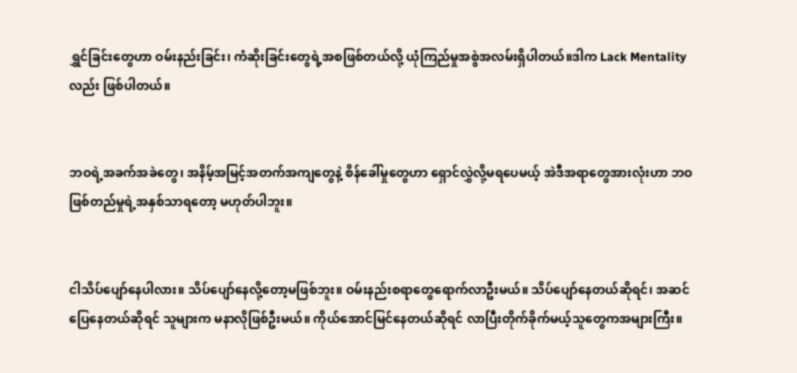ရွှင်ခြင်းတွေဟာ ဝမ်းနည်းခြင်း၊ ကံဆိုးခြင်းတွေရဲ့အစဖြစ်တယ်လို့ ယုံကြည်မှုအစွဲအလမ်းရှိပါတယ်။ဒါက Lack Mentality လည်း ဖြစ်ပါတယ်။


ဘဝရဲ့အခက်အခဲတွေ၊ အနိမ့်အမြင့်အတက်အကျတွေနဲ့ စိန်ခေါ်မှုတွေဟာ ရှောင်လွှဲလို့မရပေမယ့် အဲဒီအရာတွေအားလုံးဟာ ဘဝဖြစ်တည်မှုရဲ့အနှစ်သာရတော့ မဟုတ်ပါဘူး။


ငါသိပ်ပျော်နေပါလား။ သိပ်ပျော်နေလို့တော့မဖြစ်ဘူး။ ဝမ်းနည်းစရာတွေရောက်လာဦးမယ်။ သိပ်ပျော်နေတယ်ဆိုရင်၊ အဆင်ပြေနေတယ်ဆိုရင် သူများက မနာလိုဖြစ်ဦးမယ်။ ကိုယ်အောင်မြင်နေတယ်ဆိုရင် လာပြီးတိုက်ခိုက်မယ့်သူတွေကအများကြီး။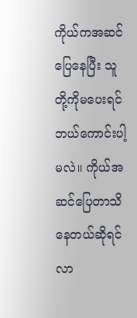ကိုယ်ကအဆင်ပြေနေပြီး သူတို့ကိုမပေးရင်ဘယ်ကောင်းပါ့မလဲ။ ကိုယ်အဆင်ပြေတာသိနေတယ်ဆိုရင် လာ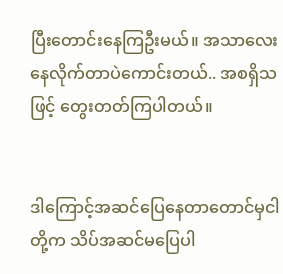ပြီးတောင်းနေကြဦးမယ်။ အသာလေးနေလိုက်တာပဲကောင်းတယ်.. အစရှိသဖြင့် တွေးတတ်ကြပါတယ်။


ဒါကြောင့်အဆင်ပြေနေတာတောင်မှငါတို့က သိပ်အဆင်မပြေပါ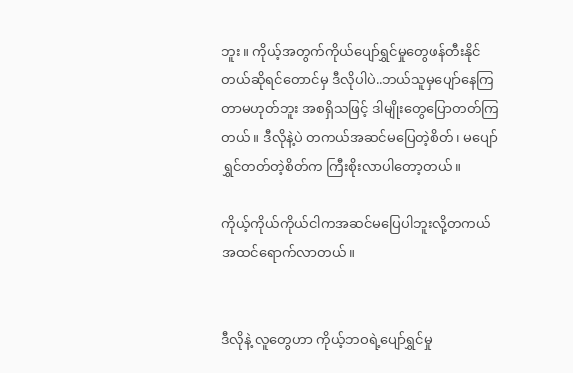ဘူး။ ကိုယ့်အတွက်ကိုယ်ပျော်ရွှင်မှုတွေဖန်တီးနိုင်တယ်ဆိုရင်တောင်မှ ဒီလိုပါပဲ..ဘယ်သူမှပျော်နေကြတာမဟုတ်ဘူး အစရှိသဖြင့် ဒါမျိုးတွေပြောတတ်ကြတယ်။ ဒီလိုနဲ့ပဲ တကယ်အဆင်မပြေတဲ့စိတ်၊ မပျော်ရွှင်တတ်တဲ့စိတ်က ကြီးစိုးလာပါတော့တယ်။

ကိုယ့်ကိုယ်ကိုယ်ငါကအဆင်မပြေပါဘူးလို့တကယ်အထင်ရောက်လာတယ်။


ဒီလိုနဲ့ လူတွေဟာ ကိုယ့်ဘဝရဲ့ပျော်ရွှင်မှု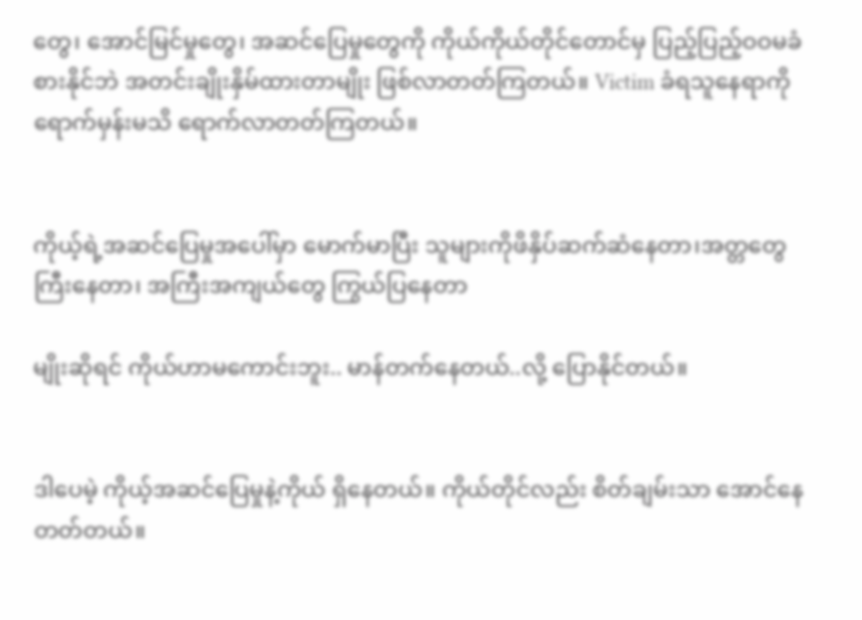တွေ၊ အောင်မြင်မှုတွေ၊ အဆင်ပြေမှုတွေကို ကိုယ်ကိုယ်တိုင်တောင်မှ ပြည့်ပြည့်ဝဝမခံစားနိုင်ဘဲ အတင်းချိုးနှိမ်ထားတာမျိုး ဖြစ်လာတတ်ကြတယ်။ Victim ခံရသူနေရာကို ရောက်မှန်းမသိ ရောက်လာတတ်ကြတယ်။


ကိုယ့်ရဲ့အဆင်ပြေမှုအပေါ်မှာ မောက်မာပြီး သူများကိုဖိနှိပ်ဆက်ဆံနေတာ၊အတ္တတွေကြီးနေတာ၊ အကြီးအကျယ်တွေ ကြွယ်ပြနေတာ

မျိုးဆိုရင် ကိုယ်ဟာမကောင်းဘူး.. မာန်တက်နေတယ်..လို့ ပြောနိုင်တယ်။


ဒါပေမဲ့ ကိုယ့်အဆင်ပြေမှုနဲ့ကိုယ် ရှိနေတယ်။ ကိုယ်တိုင်လည်း စိတ်ချမ်းသာ အောင်နေတတ်တယ်။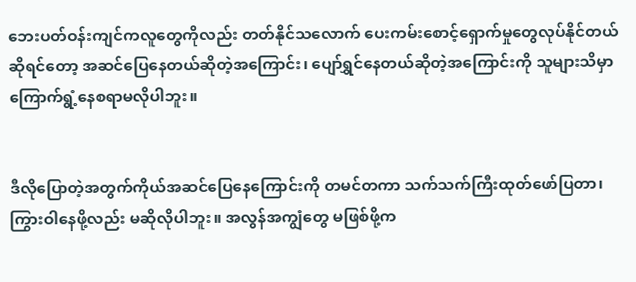ဘေးပတ်ဝန်းကျင်ကလူတွေကိုလည်း တတ်နိုင်သလောက် ပေးကမ်းစောင့်ရှောက်မှုတွေလုပ်နိုင်တယ်ဆိုရင်တော့ အဆင်ပြေနေတယ်ဆိုတဲ့အကြောင်း၊ ပျော်ရွှင်နေတယ်ဆိုတဲ့အကြောင်းကို သူများသိမှာကြောက်ရွံ့နေစရာမလိုပါဘူး။


ဒီလိုပြောတဲ့အတွက်ကိုယ်အဆင်ပြေနေကြောင်းကို တမင်တကာ သက်သက်ကြီးထုတ်ဖော်ပြတာ၊ ကြွားဝါနေဖို့လည်း မဆိုလိုပါဘူး။ အလွန်အကျွံတွေ မဖြစ်ဖို့က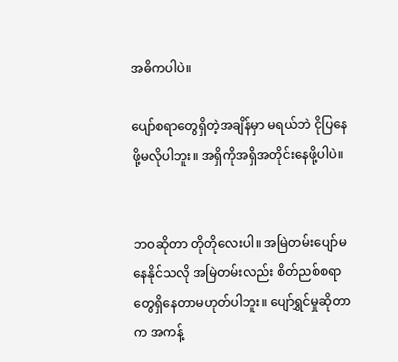အဓိကပါပဲ။

ပျော်စရာတွေရှိတဲ့အချိန်မှာ မရယ်ဘဲ ငိုပြနေဖို့မလိုပါဘူး။ အရှိကိုအရှိအတိုင်းနေဖို့ပါပဲ။


ဘဝဆိုတာ တိုတိုလေးပါ။ အမြဲတမ်းပျော်မနေနိုင်သလို အမြဲတမ်းလည်း စိတ်ညစ်စရာတွေရှိနေတာမဟုတ်ပါဘူး။ ပျော်ရွှင်မှုဆိုတာက အကန့်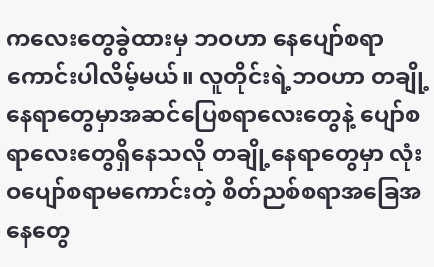ကလေးတွေခွဲထားမှ ဘဝဟာ နေပျော်စရာကောင်းပါလိမ့်မယ်။ လူတိုင်းရဲ့ဘဝဟာ တချို့နေရာတွေမှာအဆင်ပြေစရာလေးတွေနဲ့ ပျော်စရာလေးတွေရှိနေသလို တချို့နေရာတွေမှာ လုံးဝပျော်စရာမကောင်းတဲ့ စိတ်ညစ်စရာအခြေအနေတွေ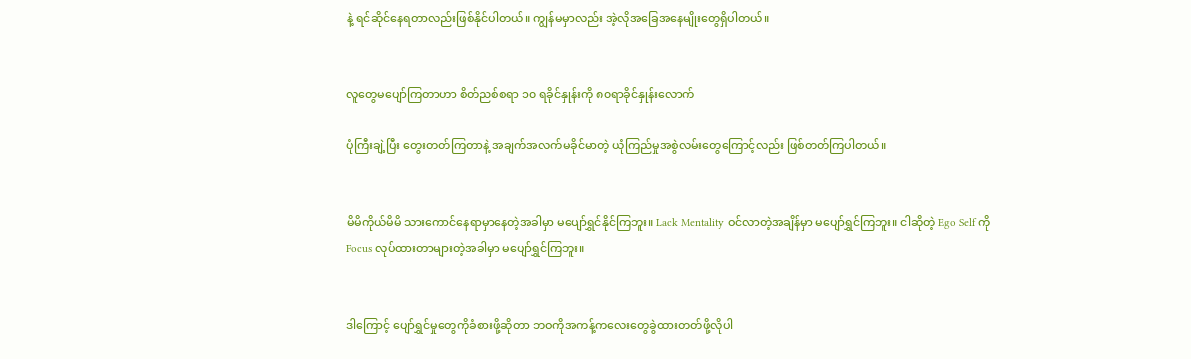နဲ့ ရင်ဆိုင်နေရတာလည်းဖြစ်နိုင်ပါတယ်။ ကျွန်မမှာလည်း အဲ့လိုအခြေအနေမျိုးတွေရှိပါတယ်။


လူတွေမပျော်ကြတာဟာ စိတ်ညစ်စရာ ၁၀ ရခိုင်နှုန်းကို ၈၀ရာခိုင်နှုန်းလောက်

ပုံကြီးချဲ့ပြီး တွေးတတ်ကြတာနဲ့ အချက်အလက်မခိုင်မာတဲ့ ယုံကြည်မှုအစွဲလမ်းတွေကြောင့်လည်း ဖြစ်တတ်ကြပါတယ်။


မိမိကိုယ်မိမိ သားကောင်နေရာမှာနေတဲ့အခါမှာ မပျော်ရွှင်နိုင်ကြဘူး။ Lack Mentality ဝင်လာတဲ့အချိန်မှာ မပျော်ရွှင်ကြဘူး။ ငါဆိုတဲ့ Ego Self ကို Focus လုပ်ထားတာများတဲ့အခါမှာ မပျော်ရွှင်ကြဘူး။


ဒါကြောင့် ပျော်ရွှင်မှုတွေကိုခံစားဖို့ဆိုတာ ဘဝကိုအကန့်ကလေးတွေခွဲထားတတ်ဖို့လိုပါ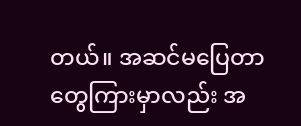တယ်။ အဆင်မပြေတာတွေကြားမှာလည်း အ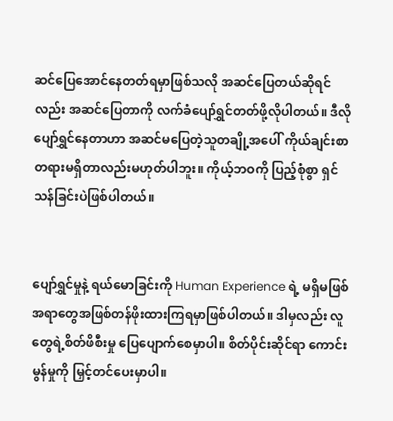ဆင်ပြေအောင်နေတတ်ရမှာဖြစ်သလို အဆင်ပြေတယ်ဆိုရင်လည်း အဆင်ပြေတာကို လက်ခံပျော်ရွှင်တတ်ဖို့လိုပါတယ်။ ဒီလိုပျော်ရွှင်နေတာဟာ အဆင်မပြေတဲ့သူတချို့အပေါ် ကိုယ်ချင်းစာတရားမရှိတာလည်းမဟုတ်ပါဘူး။ ကိုယ့်ဘဝကို ပြည့်စုံစွာ ရှင်သန်ခြင်းပဲဖြစ်ပါတယ်။


ပျော်ရွှင်မှုနဲ့ ရယ်မောခြင်းကို Human Experience ရဲ့ မရှိမဖြစ်အရာတွေအဖြစ်တန်ဖိုးထားကြရမှာဖြစ်ပါတယ်။ ဒါမှလည်း လူတွေရဲ့စိတ်ဖိစီးမှု ပြေပျောက်စေမှာပါ။ စိတ်ပိုင်းဆိုင်ရာ ကောင်းမွန်မှုကို မြှင့်တင်ပေးမှာပါ။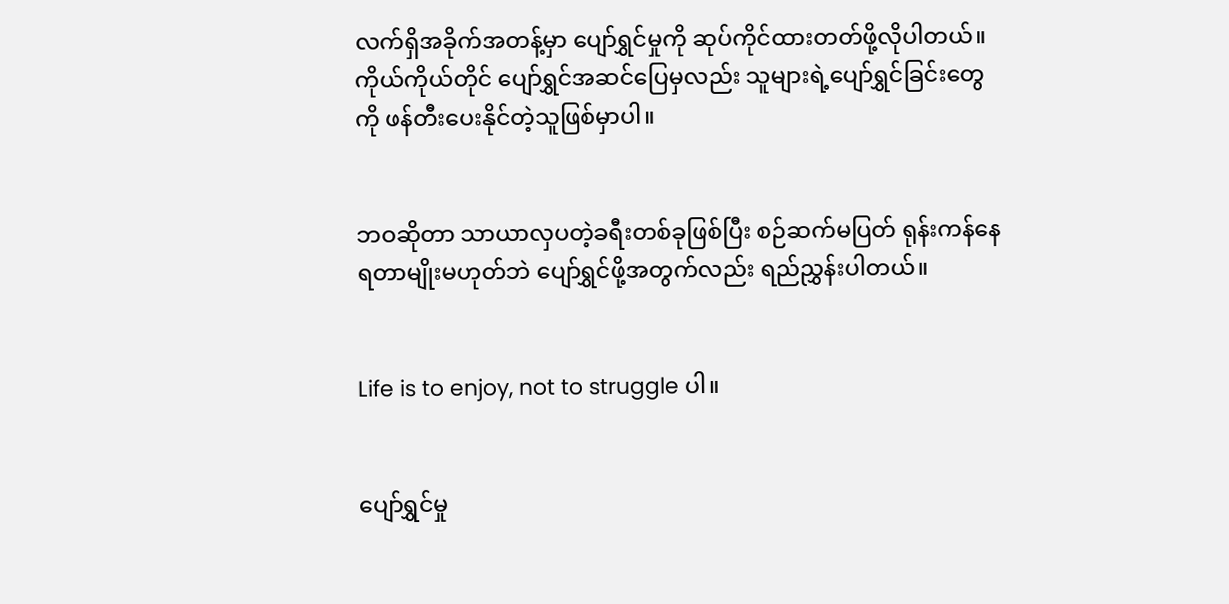လက်ရှိအခိုက်အတန့်မှာ ပျော်ရွှင်မှုကို ဆုပ်ကိုင်ထားတတ်ဖို့လိုပါတယ်။ ကိုယ်ကိုယ်တိုင် ပျော်ရွှင်အဆင်ပြေမှလည်း သူများရဲ့ပျော်ရွှင်ခြင်းတွေကို ဖန်တီးပေးနိုင်တဲ့သူဖြစ်မှာပါ။


ဘဝဆိုတာ သာယာလှပတဲ့ခရီးတစ်ခုဖြစ်ပြီး စဉ်ဆက်မပြတ် ရုန်းကန်နေရတာမျိုးမဟုတ်ဘဲ ပျော်ရွှင်ဖို့အတွက်လည်း ရည်ညွှန်းပါတယ်။


Life is to enjoy, not to struggle ပါ။


ပျော်ရွှင်မှု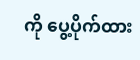ကို ပွေ့ပိုက်ထား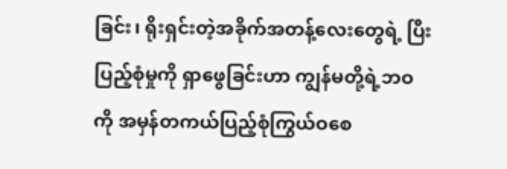ခြင်း၊ ရိုးရှင်းတဲ့အခိုက်အတန့်လေးတွေရဲ့ ပြီးပြည့်စုံမှုကို ရှာဖွေခြင်းဟာ ကျွန်မတို့ရဲ့ဘဝကို အမှန်တကယ်ပြည့်စုံကြွယ်ဝစေ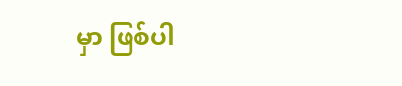မှာ ဖြစ်ပါ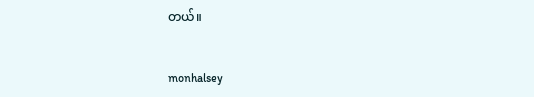တယ်။


monhalsey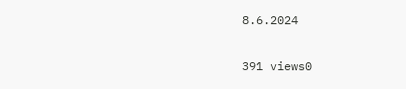8.6.2024


391 views0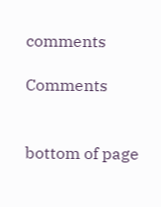comments

Comments


bottom of page